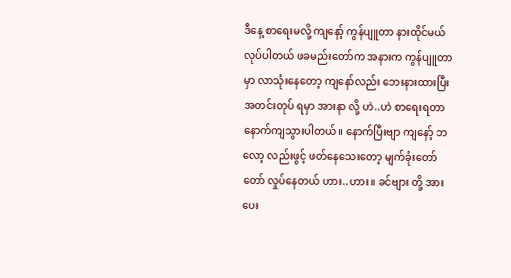ဒီနေ့ စာရေးမလို့ ကျနော့် ကွန်ပျူတာ နားထိုင်မယ်လုပ်ပါတယ် ဖခမည်းတော်က အနားက ကွန်ပျူတာ မှာ လာသုံးနေတော့ ကျနော်လည်း ဘေးနားထားပြီး အတင်းတုပ် ရမှာ အားနာ လို့ ဟဲ..ဟဲ စာရေးရတာ နောက်ကျသွားပါတယ်။ နောက်ပြီးဗျာ ကျနော့် ဘလော့ လည်းဖွင့် ဖတ်နေသေးတော့ မျက်ခုံးတော်တော် လှုပ်နေတယ် ဟား..ဟား။ ခင်ဗျား တို့ အားပေး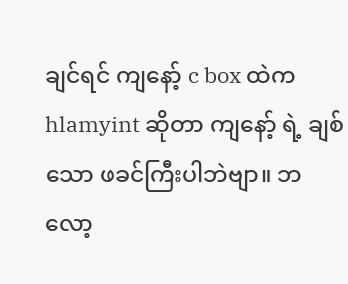ချင်ရင် ကျနော့် c box ထဲက hlamyint ဆိုတာ ကျနော့် ရဲ့ ချစ်သော ဖခင်ကြီးပါဘဲဗျာ။ ဘလော့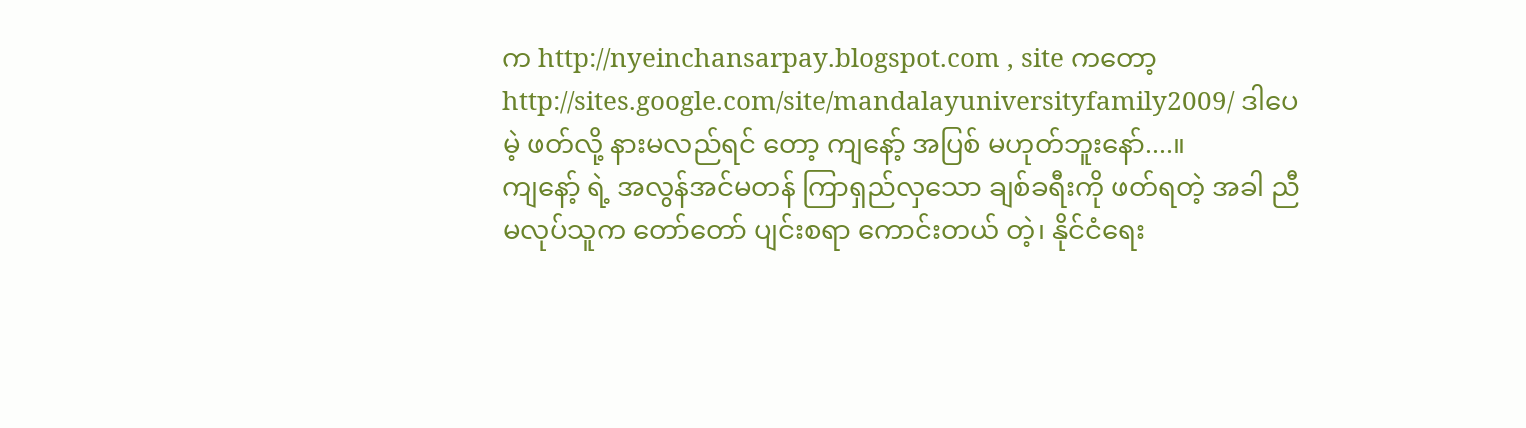က http://nyeinchansarpay.blogspot.com , site ကတော့ http://sites.google.com/site/mandalayuniversityfamily2009/ ဒါပေမဲ့ ဖတ်လို့ နားမလည်ရင် တော့ ကျနော့် အပြစ် မဟုတ်ဘူးနော်....။
ကျနော့် ရဲ့ အလွန်အင်မတန် ကြာရှည်လှသော ချစ်ခရီးကို ဖတ်ရတဲ့ အခါ ညီမလုပ်သူက တော်တော် ပျင်းစရာ ကောင်းတယ် တဲ့၊ နိုင်ငံရေး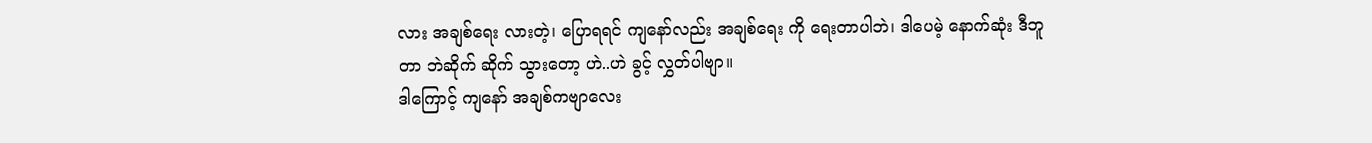လား အချစ်ရေး လားတဲ့၊ ပြောရရင် ကျနော်လည်း အချစ်ရေး ကို ရေးတာပါဘဲ၊ ဒါပေမဲ့ နောက်ဆုံး ဒီဘူတာ ဘဲဆိုက် ဆိုက် သွားတော့ ဟဲ..ဟဲ ခွင့် လွှတ်ပါဗျာ။
ဒါကြောင့် ကျနော် အချစ်ကဗျာလေး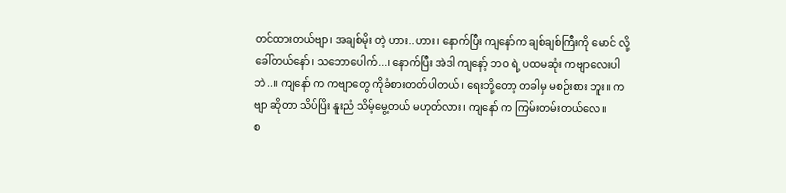တင်ထားတယ်ဗျာ၊ အချစ်မိုး တဲ့ ဟား..ဟား၊ နောက်ပြီး ကျနော်က ချစ်ချစ်ကြီးကို မောင် လို့ ခေါ်တယ်နော်၊ သဘောပေါက်...၊ နောက်ပြီး အဲဒါ ကျနော့် ဘဝ ရဲ့ ပထမဆုံး ကဗျာလေးပါဘဲ..။ ကျနော် က ကဗျာတွေ ကိုခံစားတတ်ပါတယ်၊ ရေးဘို့တော့ တခါမှ မစဉ်းစား ဘူး။ ကဗျာ ဆိုတာ သိပ်ပြိး နူးညံ သိမ့်မွေ့တယ် မဟုတ်လား၊ ကျနော် က ကြမ်းတမ်းတယ်လေ။
စ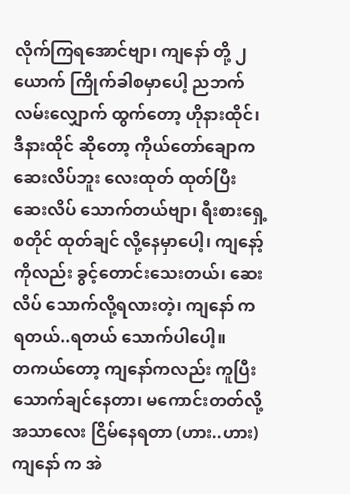လိုက်ကြရအောင်ဗျာ၊ ကျနော် တို့ ၂ယောက် ကြိုက်ခါစမှာပေါ့ ညဘက် လမ်းလျှောက် ထွက်တော့ ဟိုနားထိုင်၊ ဒီနားထိုင် ဆိုတော့ ကိုယ်တော်ချောက ဆေးလိပ်ဘူး လေးထုတ် ထုတ်ပြီး ဆေးလိပ် သောက်တယ်ဗျာ၊ ရီးစားရှေ့ စတိုင် ထုတ်ချင် လို့နေမှာပေါ့၊ ကျနော့် ကိုလည်း ခွင့်တောင်းသေးတယ်၊ ဆေးလိပ် သောက်လို့ရလားတဲ့၊ ကျနော် က ရတယ်..ရတယ် သောက်ပါပေါ့။
တကယ်တော့ ကျနော်ကလည်း ကူပြီး သောက်ချင်နေတာ၊ မကောင်းတတ်လို့ အသာလေး ငြိမ်နေရတာ (ဟား..ဟား) ကျနော် က အဲ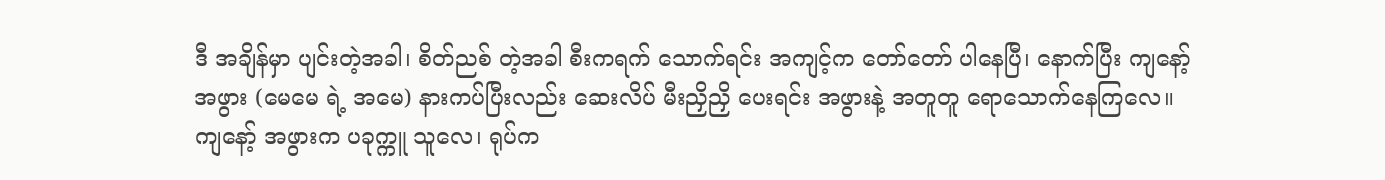ဒီ အချိန်မှာ ပျင်းတဲ့အခါ၊ စိတ်ညစ် တဲ့အခါ စီးကရက် သောက်ရင်း အကျင့်က တော်တော် ပါနေပြီ၊ နောက်ပြီး ကျနော့် အဖွား (မေမေ ရဲ့ အမေ) နားကပ်ပြီးလည်း ဆေးလိပ် မီးညှိညှိ ပေးရင်း အဖွားနဲ့ အတူတူ ရောသောက်နေကြလေ။
ကျနော့် အဖွားက ပခုက္ကူ သူလေ၊ ရုပ်က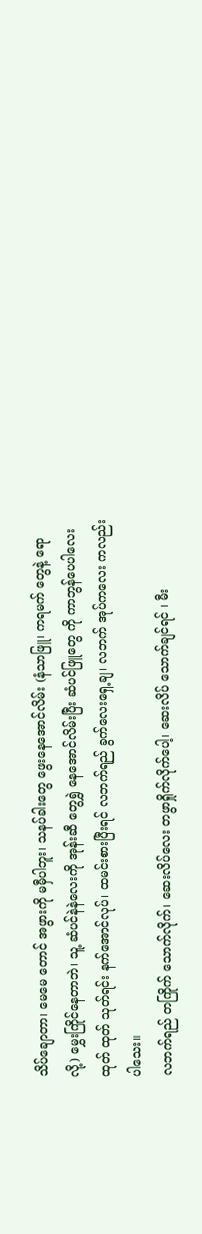သိပ်ချောတာ၊ မေမေ တောင် အဖွားကို မမှီပါဘူး၊ သနပ်ခါးတွေ ဖွေးနေအောင်လိမ်း (နံသာဖြူ၊ ကရမက် တွေနဲ့ ရောလို့) မွှေးကြိုင်နေတာဘဲ၊ သူ့ ဆံပင်နဲနဲလေးကို အုန်းဆီ တွေရွှဲ နေအောင်လိမ်းပြီး ဆံပင်ဖြူတွေ ကို ကာဘွန်ပေပါလေး ထုတ် ထုတ် သုတ်ရင်း နက်အောင်လုပ်၊ ထမင်းစားပြီးရင် လဘက်ရည် ခွက်လေးရှေ့ချ၊ လဘက် အုပ်ကလေး ကလည်းပါသေး။
လဘက်ရည် တကြိုက် သောက်လိုက်၊ ဆေးလိပ်လေး တဖွာရှိုက်လိုက်ပေါ့၊ ဆေးလိပ် သောက်ချင်ရင် ၊ မီး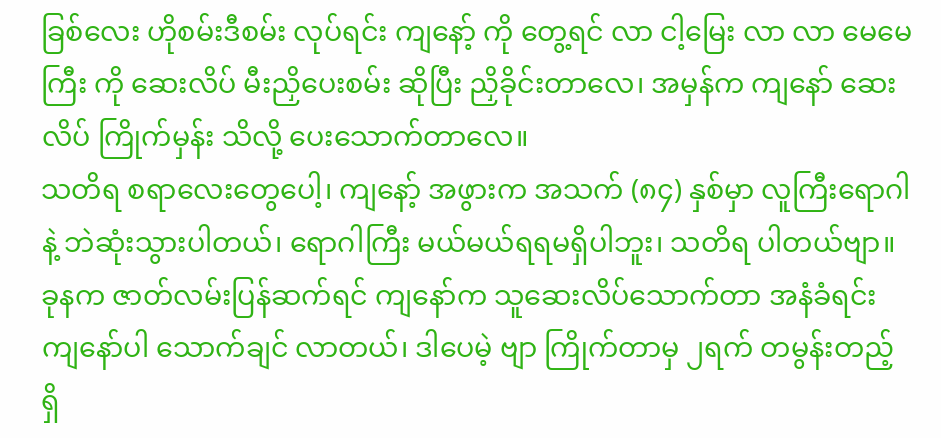ခြစ်လေး ဟိုစမ်းဒီစမ်း လုပ်ရင်း ကျနော့် ကို တွေ့ရင် လာ ငါ့မြေး လာ လာ မေမေကြီး ကို ဆေးလိပ် မီးညှိပေးစမ်း ဆိုပြီး ညှိခိုင်းတာလေ၊ အမှန်က ကျနော် ဆေးလိပ် ကြိုက်မှန်း သိလို့ ပေးသောက်တာလေ။
သတိရ စရာလေးတွေပေါ့၊ ကျနော့် အဖွားက အသက် (၈၄) နှစ်မှာ လူကြီးရောဂါနဲ့ ဘဲဆုံးသွားပါတယ်၊ ရောဂါကြီး မယ်မယ်ရရမရှိပါဘူး၊ သတိရ ပါတယ်ဗျာ။
ခုနက ဇာတ်လမ်းပြန်ဆက်ရင် ကျနော်က သူဆေးလိပ်သောက်တာ အနံခံရင်း ကျနော်ပါ သောက်ချင် လာတယ်၊ ဒါပေမဲ့ ဗျာ ကြိုက်တာမှ ၂ရက် တမွန်းတည့်ရှိ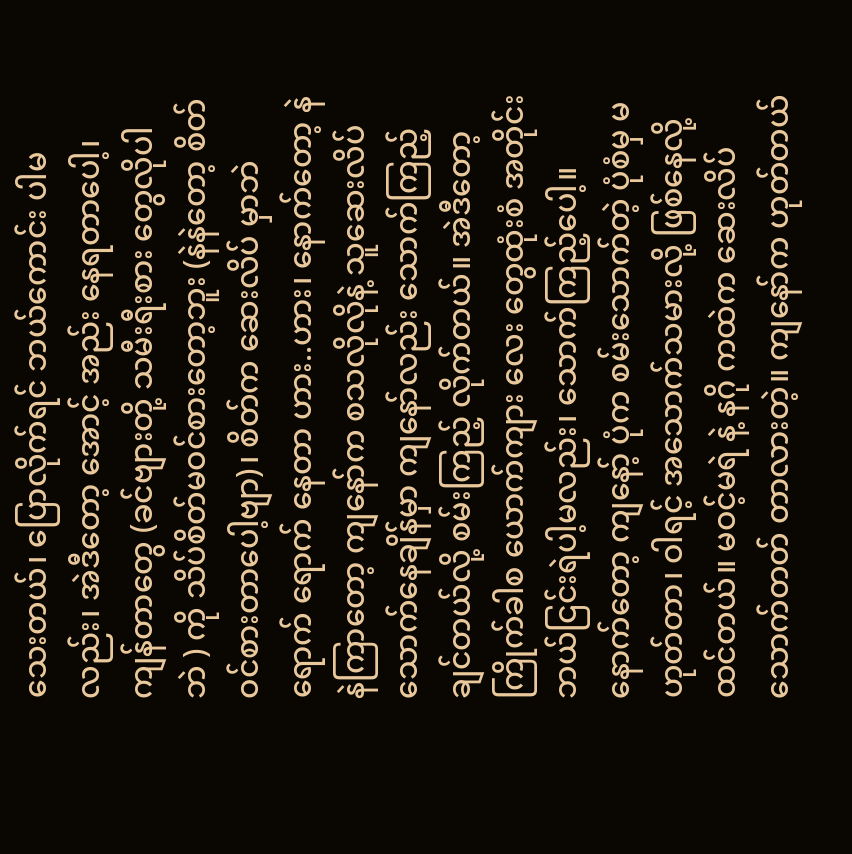သေးတယ်၊ ပြောလိုက်ရင် ဘယ်ကောင်း ပါမလည်း၊ အဲဒီတော့ အောင့် အည်း နေရတာပေါ့၊ ကျန်တာတွေ (ခင်ဗျားတို့ သမီးရီးစား တွေလိုပါဘဲ ) ကို သိပ်စိတ်မဝင်စားတော့ဘူး (နဲနဲတော့ စိတ်ဝင်စားတာပေါ့ဗျာ)၊ စိတ်က ဆေးလိပ် မှာဘဲ ရောက် ရောက် နေတာ ဟား..ဟား၊ နောက်တော့ နဲနဲကြာတော့ ကျနော်က စသလိုလိုနဲ့ သူဆေးလိပ် သောက်နေချိန်မှာ ကျနော်လည်း သောက်ကြည့်ချင်တယ်လို့ စမ်းကြည့် လိုက်တယ်။ အဲဒီတော့ ကြိုက်ခါစ ယောက်ကျား လေး တွေထုံးစံ အတိုင်း ဘယ်ငြင်းရဲပါ့မလည်း၊ သောက်ကြည့်ပေါ့။
နောက်တော့ ကျနော့် ပုံက စမ်းသောက်တဲ့ ပုံစံမှ မဟုတ်တာ၊ ဝါရင့် အသောက်သမားလို့ ဖြစ်နေလို့ ထင်တယ်။ မဝင့်မရဲ နဲ့ နဂို ကထဲက ဆေးလိပ် သောက်တတ် တာလားတဲ့။ ကျနော်က ဟုတ်တယ်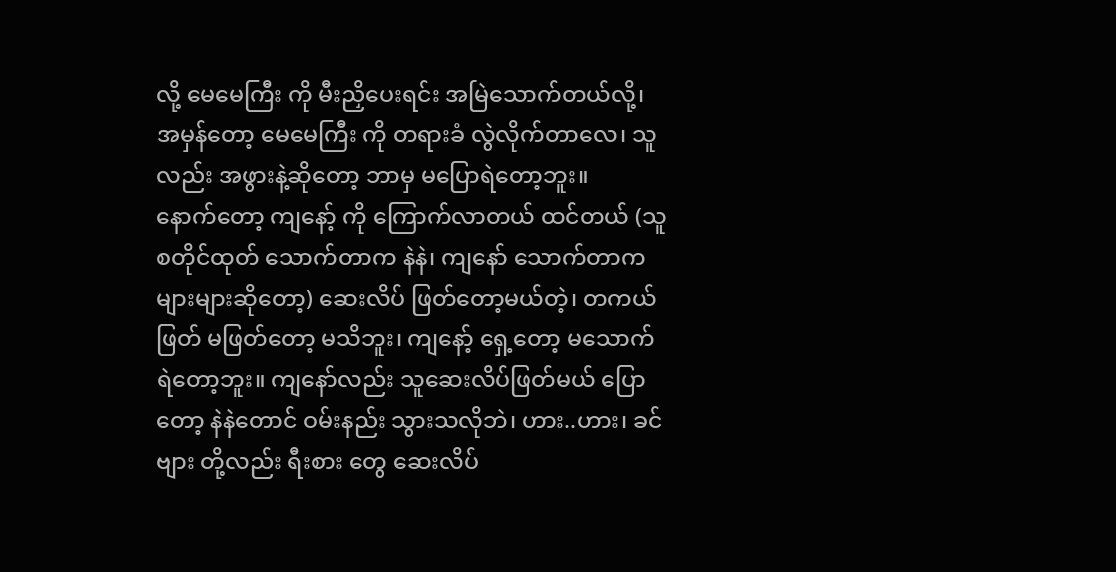လို့ မေမေကြီး ကို မီးညှိပေးရင်း အမြဲသောက်တယ်လို့၊ အမှန်တော့ မေမေကြီး ကို တရားခံ လွဲလိုက်တာလေ၊ သူလည်း အဖွားနဲ့ဆိုတော့ ဘာမှ မပြောရဲတော့ဘူး။
နောက်တော့ ကျနော့် ကို ကြောက်လာတယ် ထင်တယ် (သူ စတိုင်ထုတ် သောက်တာက နဲနဲ၊ ကျနော် သောက်တာက များများဆိုတော့) ဆေးလိပ် ဖြတ်တော့မယ်တဲ့၊ တကယ် ဖြတ် မဖြတ်တော့ မသိဘူး၊ ကျနော့် ရှေ့တော့ မသောက် ရဲတော့ဘူး။ ကျနော်လည်း သူဆေးလိပ်ဖြတ်မယ် ပြောတော့ နဲနဲတောင် ဝမ်းနည်း သွားသလိုဘဲ၊ ဟား..ဟား၊ ခင်ဗျား တို့လည်း ရီးစား တွေ ဆေးလိပ်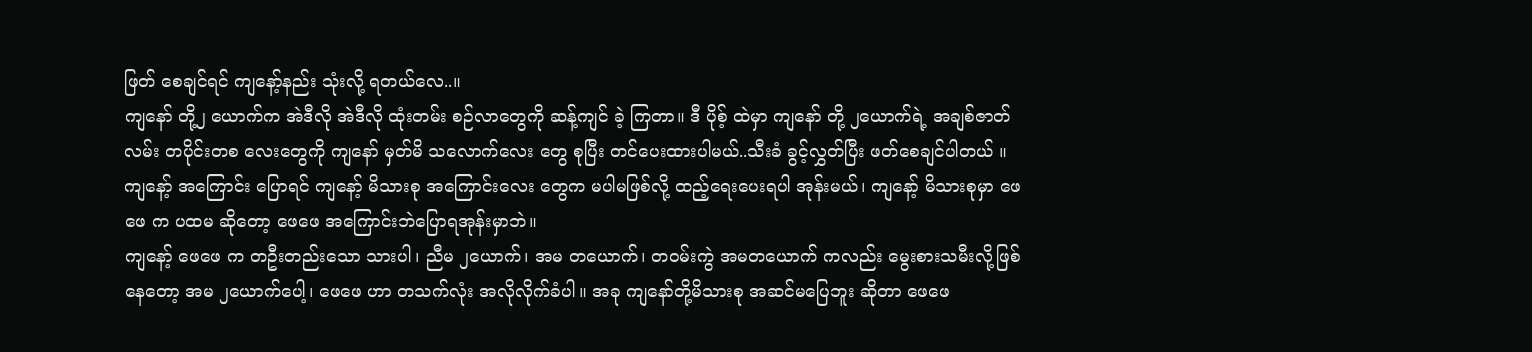ဖြတ် စေချင်ရင် ကျနော့်နည်း သုံးလို့ ရတယ်လေ..။
ကျနော် တို့၂ ယောက်က အဲဒီလို အဲဒီလို ထုံးတမ်း စဉ်လာတွေကို ဆန့်ကျင် ခဲ့ ကြတာ။ ဒီ ပိုစ့် ထဲမှာ ကျနော် တို့ ၂ယောက်ရဲ့ အချစ်ဇာတ်လမ်း တပိုင်းတစ လေးတွေကို ကျနော် မှတ်မိ သလောက်လေး တွေ စုပြီး တင်ပေးထားပါမယ်..သီးခံ ခွင့်လွှတ်ပြီး ဖတ်စေချင်ပါတယ် ။
ကျနော့် အကြောင်း ပြောရင် ကျနော့် မိသားစု အကြောင်းလေး တွေက မပါမဖြစ်လို့ ထည့်ရေးပေးရပါ အုန်းမယ်၊ ကျနော့် မိသားစုမှာ ဖေဖေ က ပထမ ဆိုတော့ ဖေဖေ အကြောင်းဘဲပြောရအုန်းမှာဘဲ။
ကျနော့် ဖေဖေ က တဦးတည်းသော သားပါ၊ ညီမ ၂ယောက်၊ အမ တယောက်၊ တဝမ်းကွဲ အမတယောက် ကလည်း မွေးစားသမီးလို့ဖြစ်နေတော့ အမ ၂ယောက်ပေါ့၊ ဖေဖေ ဟာ တသက်လုံး အလိုလိုက်ခံပါ။ အခု ကျနော်တို့မိသားစု အဆင်မပြေဘူး ဆိုတာ ဖေဖေ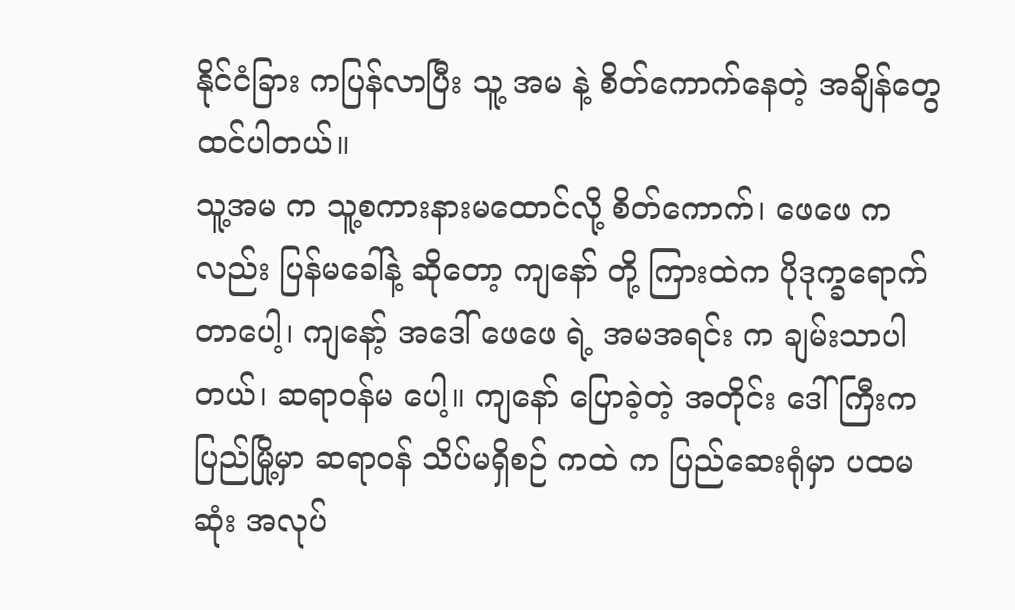နိုင်ငံခြား ကပြန်လာပြီး သူ့ အမ နဲ့ စိတ်ကောက်နေတဲ့ အချိန်တွေ ထင်ပါတယ်။
သူ့အမ က သူ့စကားနားမထောင်လို့ စိတ်ကောက်၊ ဖေဖေ ကလည်း ပြန်မခေါ်နဲ့ ဆိုတော့ ကျနော် တို့ ကြားထဲက ပိုဒုက္ခရောက်တာပေါ့၊ ကျနော့် အဒေါ် ဖေဖေ ရဲ့ အမအရင်း က ချမ်းသာပါတယ်၊ ဆရာဝန်မ ပေါ့။ ကျနော် ပြောခဲ့တဲ့ အတိုင်း ဒေါ်ကြီးက ပြည်မြို့မှာ ဆရာဝန် သိပ်မရှိစဉ် ကထဲ က ပြည်ဆေးရုံမှာ ပထမဆုံး အလုပ်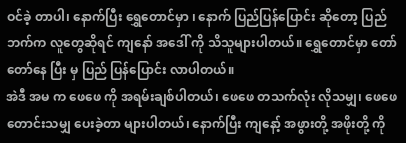ဝင်ခဲ့ တာပါ၊ နောက်ပြီး ရွှေတောင်မှာ ၊ နောက် ပြည်ပြန်ပြောင်း ဆိုတော့ ပြည်ဘက်က လူတွေဆိုရင် ကျနော် အဒေါ် ကို သိသူများပါတယ်။ ရွှေတောင်မှာ တော်တော်နေ ပြီး မှ ပြည် ပြန်ပြောင်း လာပါတယ်။
အဲဒီ အမ က ဖေဖေ ကို အရမ်းချစ်ပါတယ်၊ ဖေဖေ တသက်လုံး လိုသမျှ၊ ဖေဖေ တောင်းသမျှ ပေးခဲ့တာ များပါတယ်၊ နောက်ပြီး ကျနော့် အဖွားတို့ အဖိုးတို့ ကို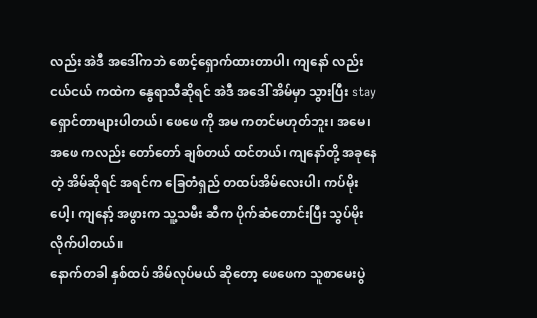လည်း အဲဒီ အဒေါ်ကဘဲ စောင့်ရှောက်ထားတာပါ၊ ကျနော် လည်း ငယ်ငယ် ကထဲက နွေရာသီဆိုရင် အဲဒီ အဒေါ် အိမ်မှာ သွားပြီး stay ရှောင်တာများပါတယ်၊ ဖေဖေ ကို အမ ကတင်မဟုတ်ဘူး၊ အမေ၊ အဖေ ကလည်း တော်တော် ချစ်တယ် ထင်တယ်၊ ကျနော်တို့ အခုနေတဲ့ အိမ်ဆိုရင် အရင်က ခြေတံရှည် တထပ်အိမ်လေးပါ၊ ကပ်မိုးပေါ့၊ ကျနော့် အဖွားက သူ့သမီး ဆီက ပိုက်ဆံတောင်းပြီး သွပ်မိုးလိုက်ပါတယ်။
နောက်တခါ နှစ်ထပ် အိမ်လုပ်မယ် ဆိုတော့ ဖေဖေက သူစာမေးပွဲ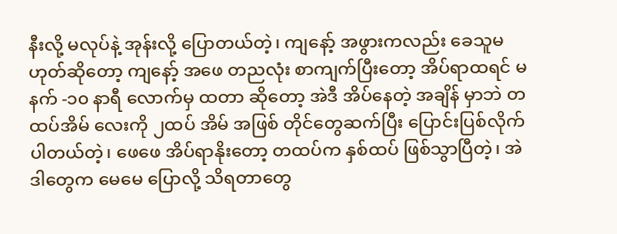နီးလို့ မလုပ်နဲ့ အုန်းလို့ ပြောတယ်တဲ့၊ ကျနော့် အဖွားကလည်း ခေသူမဟုတ်ဆိုတော့ ကျနော့် အဖေ တညလုံး စာကျက်ပြီးတော့ အိပ်ရာထရင် မနက် -၁၀ နာရီ လောက်မှ ထတာ ဆိုတော့ အဲဒီ အိပ်နေတဲ့ အချိန် မှာဘဲ တထပ်အိမ် လေးကို ၂ထပ် အိမ် အဖြစ် တိုင်တွေဆက်ပြီး ပြောင်းပြစ်လိုက်ပါတယ်တဲ့၊ ဖေဖေ အိပ်ရာနိုးတော့ တထပ်က နှစ်ထပ် ဖြစ်သွာပြီတဲ့၊ အဲဒါတွေက မေမေ ပြောလို့ သိရတာတွေ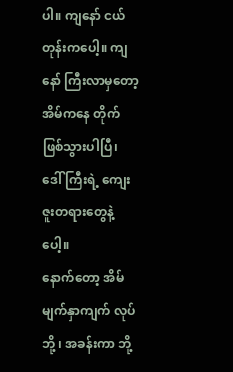ပါ။ ကျနော် ငယ်တုန်းကပေါ့။ ကျနော် ကြီးလာမှတော့ အိမ်ကနေ တိုက်ဖြစ်သွားပါပြီ၊ ဒေါ်ကြီးရဲ့ ကျေးဇူးတရားတွေနဲ့ ပေါ့။
နောက်တော့ အိမ်မျက်နှာကျက် လုပ်ဘို့ ၊ အခန်းကာ ဘို့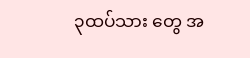၃ထပ်သား တွေ အ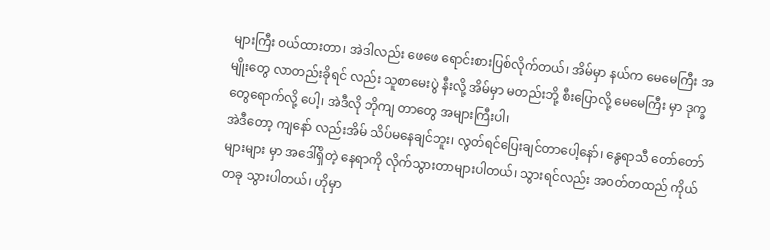များကြီး ဝယ်ထားတာ၊ အဲဒါလည်း ဖေဖေ ရောင်းစားပြစ်လိုက်တယ်၊ အိမ်မှာ နယ်က မေမေကြီး အမျိုးတွေ လာတည်းခိုရင် လည်း သူစာမေးပွဲ နီးလို့ အိမ်မှာ မတည်းဘို့ စီးပြောလို့ မေမေကြီး မှာ ဒုက္ခတွေရောက်လို့ ပေါ့၊ အဲဒီလို ဘိုကျ တာတွေ အများကြီးပါ၊
အဲဒီတော့ ကျနော် လည်းအိမ် သိပ်မနေချင်ဘူး၊ လွတ်ရင်ပြေးချင်တာပေါ့နော်၊ နွေရာသီ တော်တော် များများ မှာ အဒေါ်ရှိတဲ့ နေရာကို လိုက်သွားတာများပါတယ်၊ သွားရင်လည်း အဝတ်တထည် ကိုယ်တခု သွားပါတယ်၊ ဟိုမှာ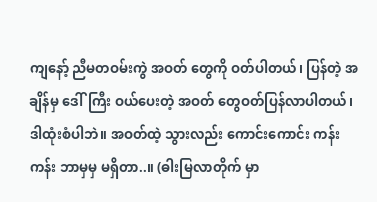ကျနော့် ညီမတဝမ်းကွဲ အဝတ် တွေကို ဝတ်ပါတယ်၊ ပြန်တဲ့ အချိန်မှ ဒေါ်ကြီး ဝယ်ပေးတဲ့ အဝတ် တွေဝတ်ပြန်လာပါတယ်၊ ဒါထုံးစံပါဘဲ။ အဝတ်ထဲ့ သွားလည်း ကောင်းကောင်း ကန်းကန်း ဘာမှမှ မရှိတာ..။ (ဓါးမြလာတိုက် မှာ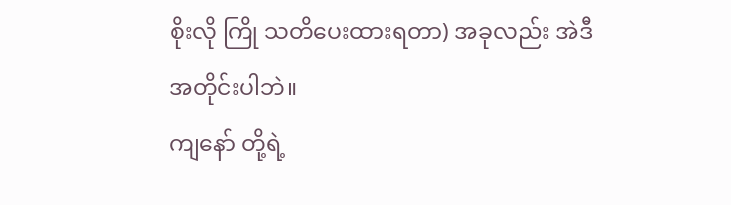စိုးလို ကြို သတိပေးထားရတာ) အခုလည်း အဲဒီ အတိုင်းပါဘဲ။
ကျနော် တို့ရဲ့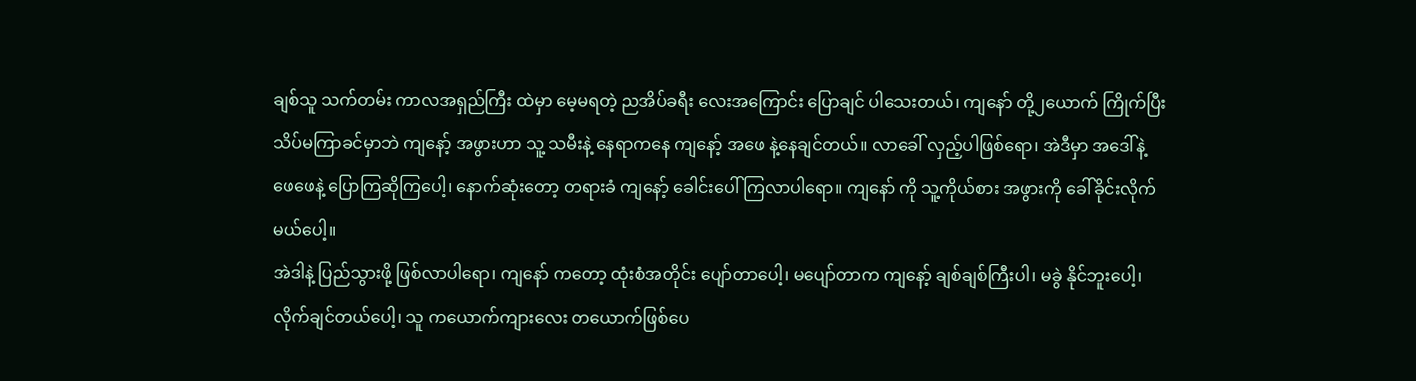ချစ်သူ သက်တမ်း ကာလအရှည်ကြီး ထဲမှာ မေ့မရတဲ့ ညအိပ်ခရီး လေးအကြောင်း ပြောချင် ပါသေးတယ်၊ ကျနော် တို့၂ယောက် ကြိုက်ပြီး သိပ်မကြာခင်မှာဘဲ ကျနော့် အဖွားဟာ သူ့ သမီးနဲ့ နေရာကနေ ကျနော့် အဖေ နဲ့နေချင်တယ်။ လာခေါ် လှည့်ပါဖြစ်ရော၊ အဲဒီမှာ အဒေါ်နဲ့ ဖေဖေနဲ့ ပြောကြဆိုကြပေါ့၊ နောက်ဆုံးတော့ တရားခံ ကျနော့် ခေါင်းပေါ် ကြလာပါရော။ ကျနော် ကို သူ့ကိုယ်စား အဖွားကို ခေါ်ခိုင်းလိုက်မယ်ပေါ့။
အဲဒါနဲ့ ပြည်သွားဖို့ ဖြစ်လာပါရော၊ ကျနော် ကတော့ ထုံးစံအတိုင်း ပျော်တာပေါ့၊ မပျော်တာက ကျနော့် ချစ်ချစ်ကြီးပါ၊ မခွဲ နိုင်ဘူးပေါ့၊ လိုက်ချင်တယ်ပေါ့၊ သူ ကယောက်ကျားလေး တယောက်ဖြစ်ပေ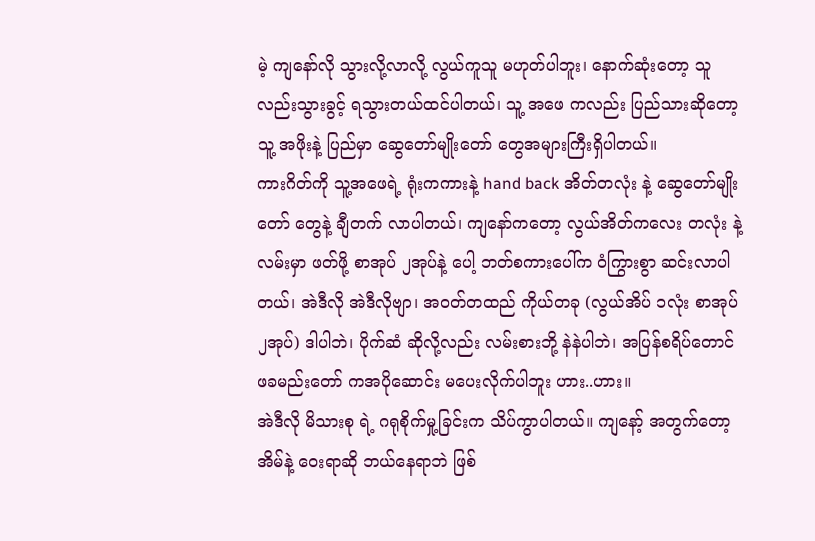မဲ့ ကျနော်လို သွားလို့လာလို့ လွယ်ကူသူ မဟုတ်ပါဘူး၊ နောက်ဆုံးတော့ သူလည်းသွားခွင့် ရသွားတယ်ထင်ပါတယ်၊ သူ့ အဖေ ကလည်း ပြည်သားဆိုတော့ သူ့ အဖိုးနဲ့ ပြည်မှာ ဆွေတော်မျိုးတော် တွေအများကြီးရှိပါတယ်။
ကားဂိတ်ကို သူ့အဖေရဲ့ ရုံးကကားနဲ့ hand back အိတ်တလုံး နဲ့ ဆွေတော်မျိုးတော် တွေနဲ့ ချီတက် လာပါတယ်၊ ကျနော်ကတော့ လွယ်အိတ်ကလေး တလုံး နဲ့ လမ်းမှာ ဖတ်ဖို့ စာအုပ် ၂အုပ်နဲ့ ပေါ့ ဘတ်စကားပေါ်က ဝံကြွားစွာ ဆင်းလာပါတယ်၊ အဲဒီလို အဲဒီလိုဗျာ၊ အဝတ်တထည် ကိုယ်တခု (လွယ်အိပ် ၁လုံး စာအုပ် ၂အုပ်) ဒါပါဘဲ၊ ပိုက်ဆံ ဆိုလို့လည်း လမ်းစားဘို့ နဲနဲပါဘဲ၊ အပြန်စရိပ်တောင် ဖခမည်းတော် ကအပိုဆောင်း မပေးလိုက်ပါဘူး ဟား..ဟား။
အဲဒီလို မိသားစု ရဲ့ ဂရုစိုက်မှု့ခြင်းက သိပ်ကွာပါတယ်။ ကျနော့် အတွက်တော့ အိမ်နဲ့ ဝေးရာဆို ဘယ်နေရာဘဲ ဖြစ်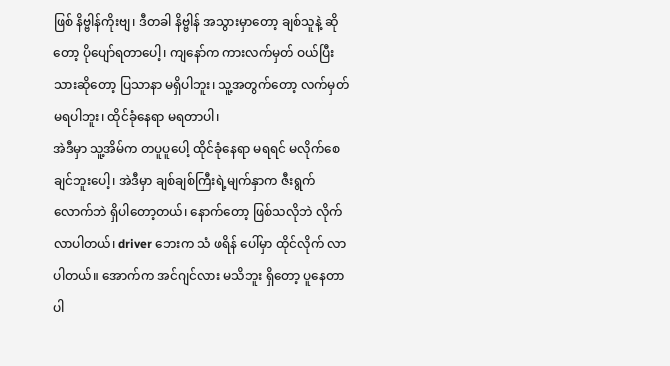ဖြစ် နိဗ္ဗါန်ကိုးဗျ၊ ဒီတခါ နိဗ္ဗါန် အသွားမှာတော့ ချစ်သူနဲ့ ဆိုတော့ ပိုပျော်ရတာပေါ့၊ ကျနော်က ကားလက်မှတ် ဝယ်ပြီးသားဆိုတော့ ပြသာနာ မရှိပါဘူး၊ သူ့အတွက်တော့ လက်မှတ် မရပါဘူး၊ ထိုင်ခုံနေရာ မရတာပါ၊
အဲဒီမှာ သူ့အိမ်က တပူပူပေါ့ ထိုင်ခုံနေရာ မရရင် မလိုက်စေချင်ဘူးပေါ့၊ အဲဒီမှာ ချစ်ချစ်ကြီးရဲ့မျက်နှာက ဇီးရွက် လောက်ဘဲ ရှိပါတော့တယ်၊ နောက်တော့ ဖြစ်သလိုဘဲ လိုက်လာပါတယ်၊ driver ဘေးက သံ ဖရိန် ပေါ်မှာ ထိုင်လိုက် လာပါတယ်။ အောက်က အင်ဂျင်လား မသိဘူး ရှိတော့ ပူနေတာပါ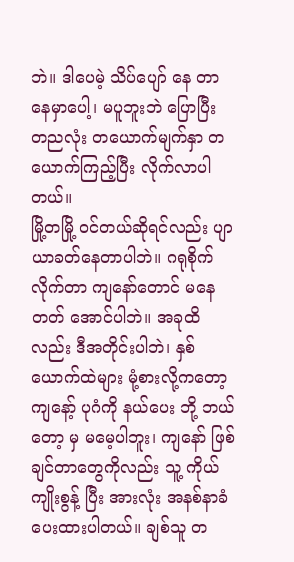ဘဲ။ ဒါပေမဲ့ သိပ်ပျော် နေ တာ နေမှာပေါ့၊ မပူဘူးဘဲ ပြောပြီး တညလုံး တယောက်မျက်နှာ တယောက်ကြည့်ပြီး လိုက်လာပါတယ်။
မြို့တမြို့ ဝင်တယ်ဆိုရင်လည်း ပျာယာခတ်နေတာပါဘဲ။ ဂရုစိုက်လိုက်တာ ကျနော်တောင် မနေတတ် အောင်ပါဘဲ။ အခုထိလည်း ဒီအတိုင်းပါဘဲ၊ နှစ်ယောက်ထဲများ မုံ့စားလို့ကတော့ ကျနော့် ပုဂံကို နယ်ပေး ဘို့ ဘယ်တော့ မှ မမေ့ပါဘူး၊ ကျနော် ဖြစ်ချင်တာတွေကိုလည်း သူ့ ကိုယ်ကျိုးစွန့် ပြီး အားလုံး အနစ်နာခံ ပေးထားပါတယ်။ ချစ်သူ တ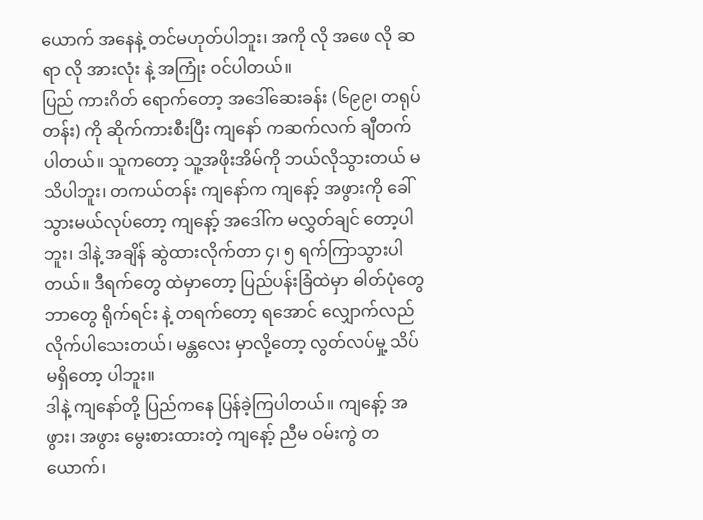ယောက် အနေနဲ့ တင်မဟုတ်ပါဘူး၊ အကို လို အဖေ လို ဆရာ လို အားလုံး နဲ့ အကြုံး ဝင်ပါတယ်။
ပြည် ကားဂိတ် ရောက်တော့ အဒေါ်ဆေးခန်း (၆၉၉၊ တရုပ်တန်း) ကို ဆိုက်ကားစီးပြီး ကျနော် ကဆက်လက် ချီတက်ပါတယ်။ သူကတော့ သူ့အဖိုးအိမ်ကို ဘယ်လိုသွားတယ် မသိပါဘူး၊ တကယ်တန်း ကျနော်က ကျနော့် အဖွားကို ခေါ်သွားမယ်လုပ်တော့ ကျနော့် အဒေါ်က မလွှတ်ချင် တော့ပါဘူး၊ ဒါနဲ့ အချိန် ဆွဲထားလိုက်တာ ၄၊ ၅ ရက်ကြာသွားပါတယ်။ ဒီရက်တွေ ထဲမှာတော့ ပြည်ပန်းခြံထဲမှာ ဓါတ်ပုံတွေဘာတွေ ရိုက်ရင်း နဲ့ တရက်တော့ ရအောင် လျှောက်လည် လိုက်ပါသေးတယ်၊ မန္တလေး မှာလို့တော့ လွတ်လပ်မှု့ သိပ်မရှိတော့ ပါဘူး။
ဒါနဲ့ ကျနော်တို့ ပြည်ကနေ ပြန်ခဲ့ကြပါတယ်။ ကျနော့် အဖွား၊ အဖွား မွေးစားထားတဲ့ ကျနော့် ညီမ ဝမ်းကွဲ တယောက်၊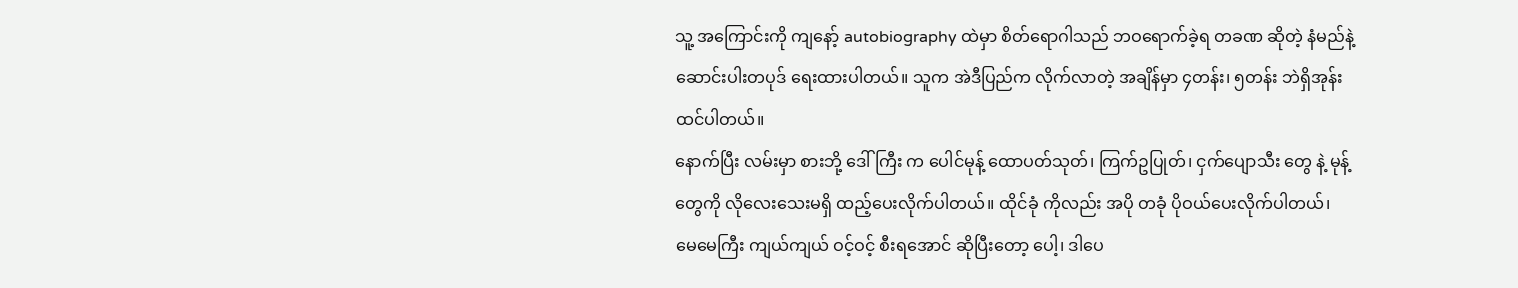သူ့ အကြောင်းကို ကျနော့် autobiography ထဲမှာ စိတ်ရောဂါသည် ဘဝရောက်ခဲ့ရ တခဏ ဆိုတဲ့ နံမည်နဲ့ ဆောင်းပါးတပုဒ် ရေးထားပါတယ်။ သူက အဲဒီပြည်က လိုက်လာတဲ့ အချိန်မှာ ၄တန်း၊ ၅တန်း ဘဲရှိအုန်း ထင်ပါတယ်။
နောက်ပြီး လမ်းမှာ စားဘို့ ဒေါ်ကြီး က ပေါင်မုန့် ထောပတ်သုတ်၊ ကြက်ဥပြုတ်၊ ငှက်ပျောသီး တွေ နဲ့ မုန့်တွေကို လိုလေးသေးမရှိ ထည့်ပေးလိုက်ပါတယ်။ ထိုင်ခုံ ကိုလည်း အပို တခုံ ပိုဝယ်ပေးလိုက်ပါတယ်၊ မေမေကြီး ကျယ်ကျယ် ဝင့်ဝင့် စီးရအောင် ဆိုပြီးတော့ ပေါ့၊ ဒါပေ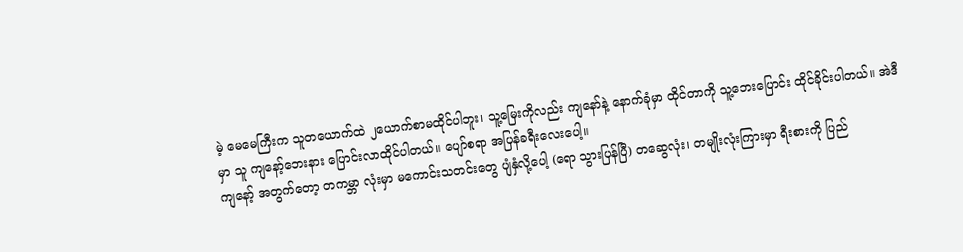မဲ့ မေမေကြီးက သူတယောက်ထဲ ၂ယောက်စာမထိုင်ပါဘူး၊ သူ့မြေးကိုလည်း ကျနော်နဲ့ နောက်ခုံမှာ ထိုင်တာကို သူ့ဘေးပြောင်း ထိုင်ခိုင်းပါတယ်။ အဲဒီမှာ သူ ကျနော့်ဘေးနား ပြောင်းလာထိုင်ပါတယ်။ ပျော်စရာ အပြန်ခရီးလေးပေါ့။
ကျနော့် အတွက်တော့ တကမ္ဘာ လုံးမှာ မကောင်းသတင်းတွေ ပျံနှံလို့ပေါ့ (ရော သွားပြန်ပြီ) တဆွေလုံး၊ တမျိုးလုံးကြားမှာ ရီးစားကို ပြည်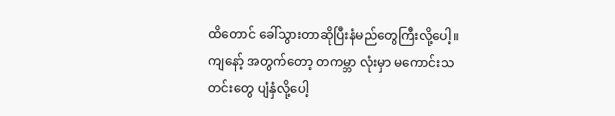ထိတောင် ခေါ်သွားတာဆိုပြီးနံမည်တွေကြီးလို့ပေါ့။
ကျနော့် အတွက်တော့ တကမ္ဘာ လုံးမှာ မကောင်းသတင်းတွေ ပျံနှံလို့ပေါ့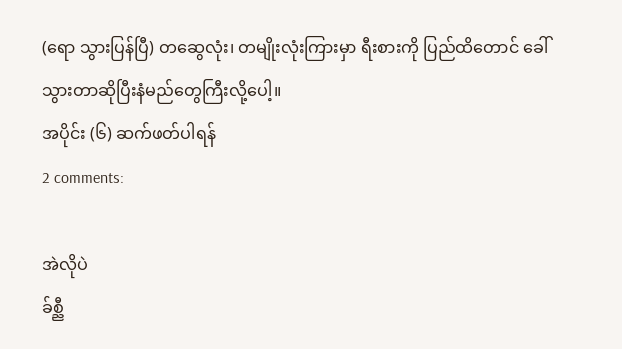(ရော သွားပြန်ပြီ) တဆွေလုံး၊ တမျိုးလုံးကြားမှာ ရီးစားကို ပြည်ထိတောင် ခေါ်သွားတာဆိုပြီးနံမည်တွေကြီးလို့ပေါ့။
အပိုင်း (၆) ဆက်ဖတ်ပါရန်
2 comments:

အဲလိုပဲ
ခ်စ္ညီ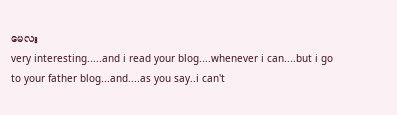မေလး
very interesting.....and i read your blog....whenever i can....but i go to your father blog...and....as you say..i can't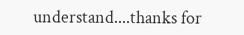understand....thanks for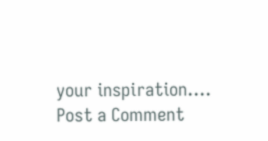your inspiration....
Post a Comment